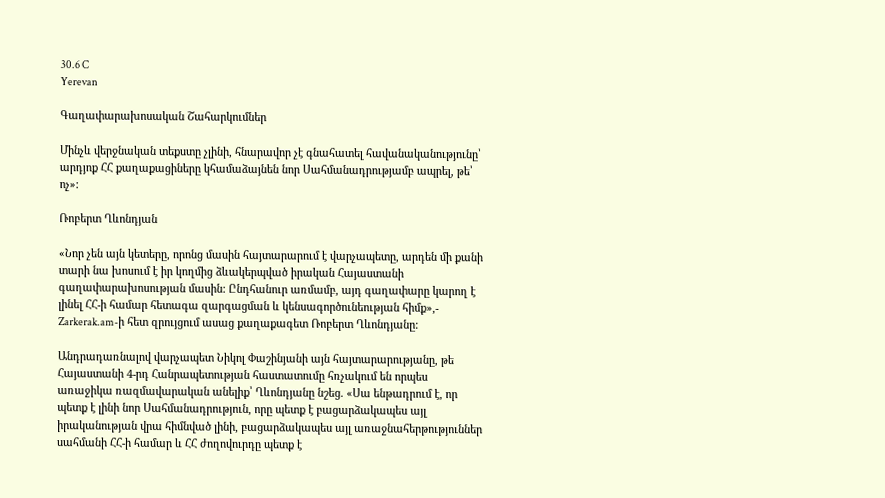30.6 C
Yerevan

Գաղափարախոսական Շահարկումներ

Մինչև վերջնական տեքստը չլինի, հնարավոր չէ գնահատել հավանականությունը՝ արդյոք ՀՀ քաղաքացիները կհամաձայնեն նոր Սահմանադրությամբ ապրել, թե՝ ոչ»:

Ռոբերտ Ղևոնդյան

«Նոր չեն այն կետերը, որոնց մասին հայտարարում է վարչապետը, արդեն մի քանի տարի նա խոսում է իր կողմից ձևակերպված իրական Հայաստանի գաղափարախոսության մասին: Ընդհանուր առմամբ, այդ գաղափարը կարող է լինել ՀՀ‑ի համար հետագա զարգացման և կենսագործունեության հիմք»,- Zarkerak.am-ի հետ զրույցում ասաց քաղաքագետ Ռոբերտ Ղևոնդյանը:

Անդրադառնալով վարչապետ Նիկոլ Փաշինյանի այն հայտարարությանը, թե Հայաստանի 4‑րդ Հանրապետության հաստատումը հռչակում են որպես առաջիկա ռազմավարական անելիք՝ Ղևոնդյանը նշեց. «Սա ենթադրում է, որ պետք է լինի նոր Սահմանադրություն, որը պետք է բացարձակապես այլ իրականության վրա հիմնված լինի, բացարձակապես այլ առաջնահերթություններ սահմանի ՀՀ‑ի համար և ՀՀ ժողովուրդը պետք է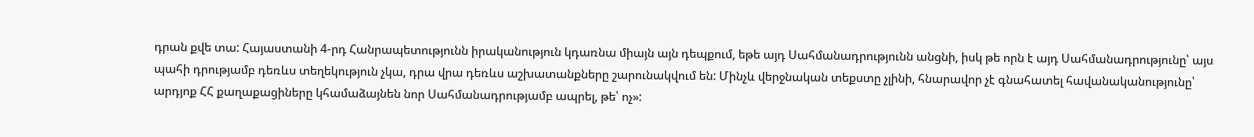դրան քվե տա: Հայաստանի 4‑րդ Հանրապետությունն իրականություն կդառնա միայն այն դեպքում, եթե այդ Սահմանադրությունն անցնի, իսկ թե որն է այդ Սահմանադրությունը՝ այս պահի դրությամբ դեռևս տեղեկություն չկա, դրա վրա դեռևս աշխատանքները շարունակվում են: Մինչև վերջնական տեքստը չլինի, հնարավոր չէ գնահատել հավանականությունը՝ արդյոք ՀՀ քաղաքացիները կհամաձայնեն նոր Սահմանադրությամբ ապրել, թե՝ ոչ»: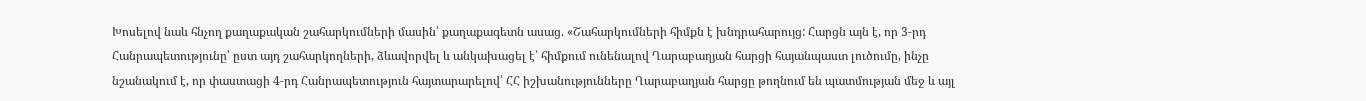Խոսելով նաև հնչող քաղաքական շահարկումների մասին՝ քաղաքագետն ասաց. «Շահարկումների հիմքն է խնդրահարույց: Հարցն այն է, որ 3‑րդ Հանրապետությունը՝ ըստ այդ շահարկողների, ձևավորվել և անկախացել է՝ հիմքում ունենալով Ղարաբաղյան հարցի հայանպաստ լուծումը, ինչը նշանակում է, որ փաստացի 4‑րդ Հանրապետություն հայտարարելով՝ ՀՀ իշխանությունները Ղարաբաղյան հարցը թողնում են պատմության մեջ և այլ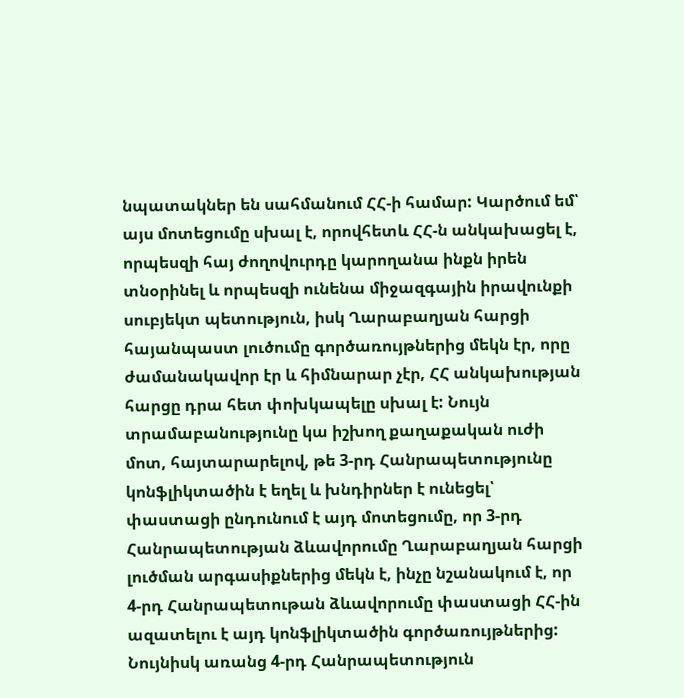նպատակներ են սահմանում ՀՀ‑ի համար: Կարծում եմ՝ այս մոտեցումը սխալ է, որովհետև ՀՀ‑ն անկախացել է, որպեսզի հայ ժողովուրդը կարողանա ինքն իրեն տնօրինել և որպեսզի ունենա միջազգային իրավունքի սուբյեկտ պետություն, իսկ Ղարաբաղյան հարցի հայանպաստ լուծումը գործառույթներից մեկն էր, որը ժամանակավոր էր և հիմնարար չէր, ՀՀ անկախության հարցը դրա հետ փոխկապելը սխալ է: Նույն տրամաբանությունը կա իշխող քաղաքական ուժի մոտ, հայտարարելով, թե 3‑րդ Հանրապետությունը կոնֆլիկտածին է եղել և խնդիրներ է ունեցել՝ փաստացի ընդունում է այդ մոտեցումը, որ 3‑րդ Հանրապետության ձևավորումը Ղարաբաղյան հարցի լուծման արգասիքներից մեկն է, ինչը նշանակում է, որ 4‑րդ Հանրապետութան ձևավորումը փաստացի ՀՀ-ին ազատելու է այդ կոնֆլիկտածին գործառույթներից:  Նույնիսկ առանց 4‑րդ Հանրապետություն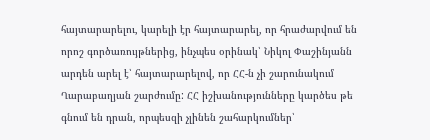հայտարարելու, կարելի էր հայտարարել, որ հրաժարվում են որոշ գործառույթներից, ինչպես օրինակ՝ Նիկոլ Փաշինյանն արդեն արել է՝ հայտարարելով, որ ՀՀ‑ն չի շարունակում Ղարաբաղյան շարժումը: ՀՀ իշխանությունները կարծես թե գնում են դրան, որպեսզի չլինեն շահարկումներ՝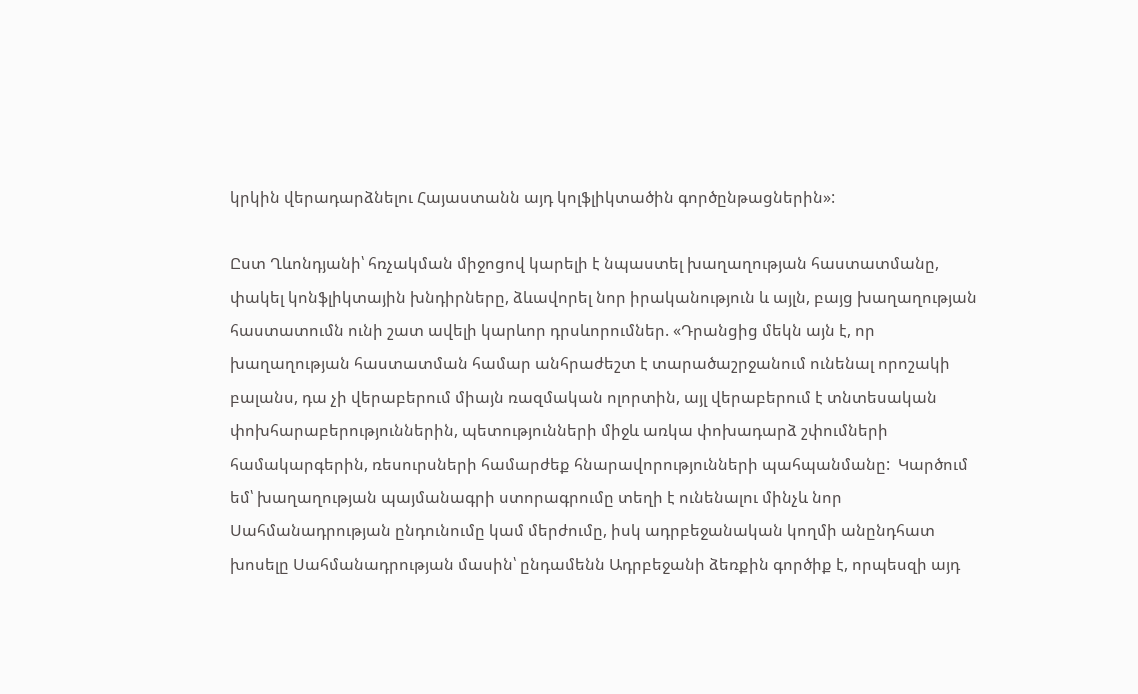կրկին վերադարձնելու Հայաստանն այդ կոլֆլիկտածին գործընթացներին»:

Ըստ Ղևոնդյանի՝ հռչակման միջոցով կարելի է նպաստել խաղաղության հաստատմանը, փակել կոնֆլիկտային խնդիրները, ձևավորել նոր իրականություն և այլն, բայց խաղաղության հաստատումն ունի շատ ավելի կարևոր դրսևորումներ. «Դրանցից մեկն այն է, որ խաղաղության հաստատման համար անհրաժեշտ է տարածաշրջանում ունենալ որոշակի բալանս, դա չի վերաբերում միայն ռազմական ոլորտին, այլ վերաբերում է տնտեսական փոխհարաբերություններին, պետությունների միջև առկա փոխադարձ շփումների համակարգերին, ռեսուրսների համարժեք հնարավորությունների պահպանմանը:  Կարծում եմ՝ խաղաղության պայմանագրի ստորագրումը տեղի է ունենալու մինչև նոր Սահմանադրության ընդունումը կամ մերժումը, իսկ ադրբեջանական կողմի անընդհատ խոսելը Սահմանադրության մասին՝ ընդամենն Ադրբեջանի ձեռքին գործիք է, որպեսզի այդ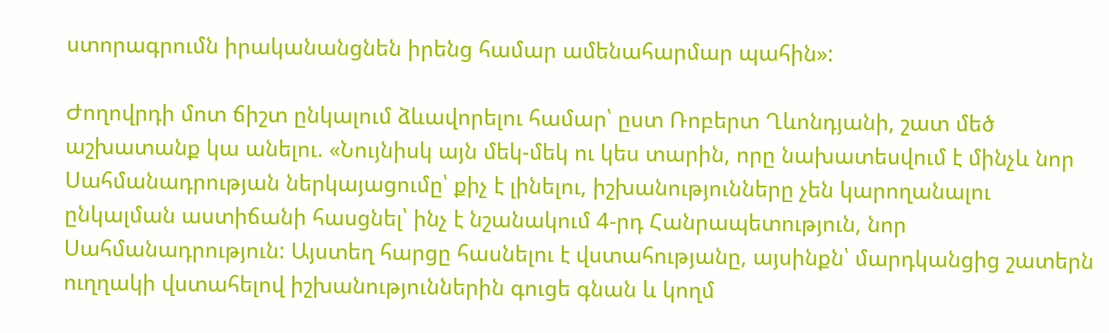ստորագրումն իրականանցնեն իրենց համար ամենահարմար պահին»:

Ժողովրդի մոտ ճիշտ ընկալում ձևավորելու համար՝ ըստ Ռոբերտ Ղևոնդյանի, շատ մեծ աշխատանք կա անելու. «Նույնիսկ այն մեկ-մեկ ու կես տարին, որը նախատեսվում է մինչև նոր Սահմանադրության ներկայացումը՝ քիչ է լինելու, իշխանությունները չեն կարողանալու ընկալման աստիճանի հասցնել՝ ինչ է նշանակում 4‑րդ Հանրապետություն, նոր Սահմանադրություն: Այստեղ հարցը հասնելու է վստահությանը, այսինքն՝ մարդկանցից շատերն ուղղակի վստահելով իշխանություններին գուցե գնան և կողմ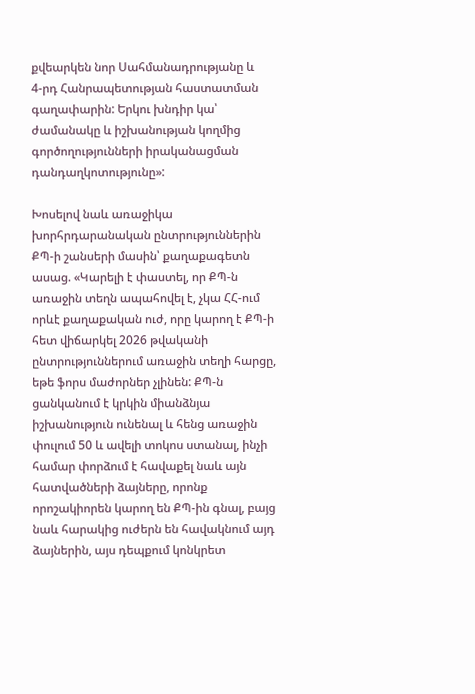քվեարկեն նոր Սահմանադրությանը և 4‑րդ Հանրապետության հաստատման գաղափարին: Երկու խնդիր կա՝ ժամանակը և իշխանության կողմից գործողությունների իրականացման դանդաղկոտությունը»:

Խոսելով նաև առաջիկա խորհրդարանական ընտրություններին ՔՊ‑ի շանսերի մասին՝ քաղաքագետն ասաց. «Կարելի է փաստել, որ ՔՊ‑ն առաջին տեղն ապահովել է, չկա ՀՀ-ում որևէ քաղաքական ուժ, որը կարող է ՔՊ‑ի հետ վիճարկել 2026 թվականի ընտրություններում առաջին տեղի հարցը, եթե ֆորս մաժորներ չլինեն: ՔՊ‑ն ցանկանում է կրկին միանձնյա իշխանություն ունենալ և հենց առաջին փուլում 50 և ավելի տոկոս ստանալ, ինչի համար փորձում է հավաքել նաև այն հատվածների ձայները, որոնք որոշակիորեն կարող են ՔՊ-ին գնալ, բայց նաև հարակից ուժերն են հավակնում այդ ձայներին, այս դեպքում կոնկրետ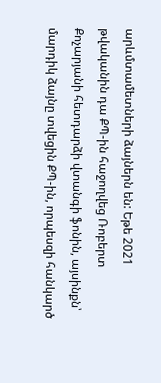արևմտամետների ձայներն են: Եթե 2021 թվականին դա ՔՊ-ին հաջողվեց Ռոբերտ Քոչարյանի հետդարձի վտանգի ֆոնին, այսինքն՝ մարդիկ ձայնը տվեցին ՔՊ-ին, որպեսզի հանկարծ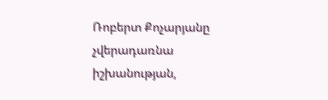Ռոբերտ Քոչարյանը չվերադառնա իշխանության,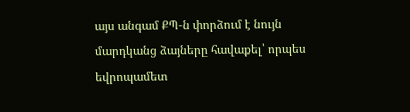այս անգամ ՔՊ‑ն փորձում է նույն մարդկանց ձայները հավաքել՝ որպես եվրոպամետ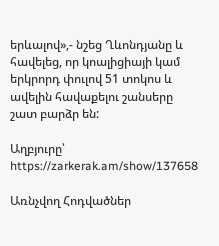երևալով»,- նշեց Ղևոնդյանը և հավելեց, որ կոալիցիայի կամ երկրորդ փուլով 51 տոկոս և ավելին հավաքելու շանսերը շատ բարձր են:

Աղբյուրը՝ https://zarkerak.am/show/137658

Առնչվող Հոդվածներ